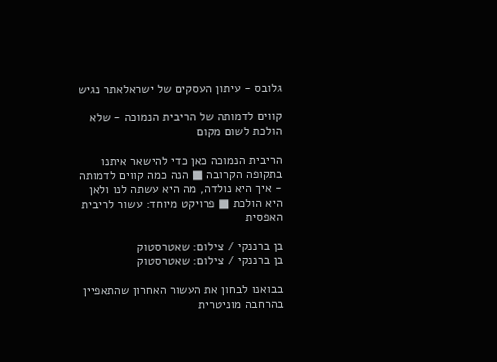גלובס - עיתון העסקים של ישראלאתר נגיש

קווים לדמותה של הריבית הנמוכה - שלא הולכת לשום מקום

הריבית הנמוכה כאן כדי להישאר איתנו בתקופה הקרובה ■ הנה כמה קווים לדמותה - איך היא נולדה, מה היא עשתה לנו ולאן היא הולכת ■ פרויקט מיוחד: עשור לריבית האפסית

בן ברננקי / צילום: שאטרסטוק
בן ברננקי / צילום: שאטרסטוק

בבואנו לבחון את העשור האחרון שהתאפיין בהרחבה מוניטרית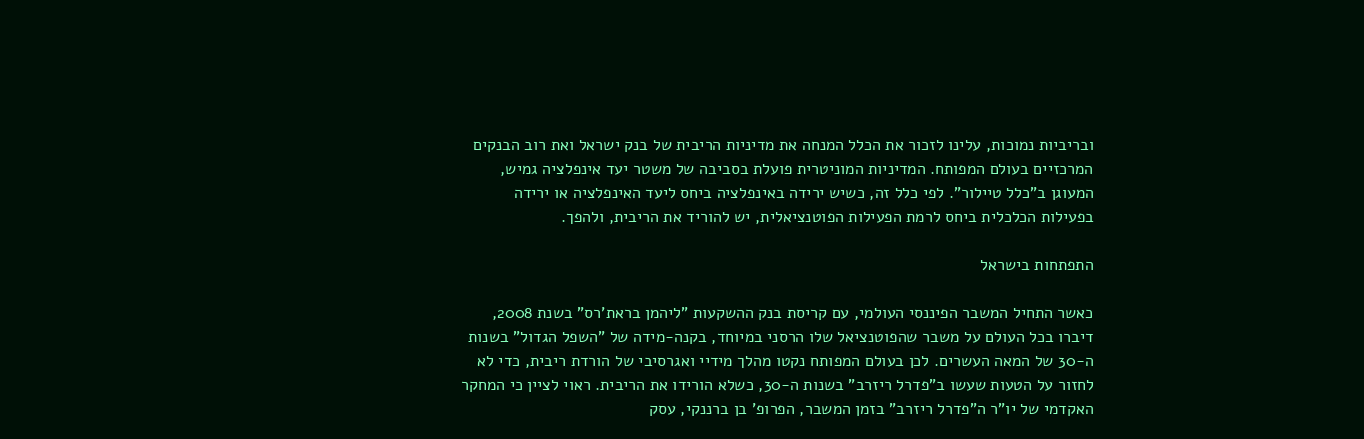ובריביות נמוכות, עלינו לזכור את הכלל המנחה את מדיניות הריבית של בנק ישראל ואת רוב הבנקים המרכזיים בעולם המפותח. המדיניות המוניטרית פועלת בסביבה של משטר יעד אינפלציה גמיש, המעוגן ב"כלל טיילור". לפי כלל זה, כשיש ירידה באינפלציה ביחס ליעד האינפלציה או ירידה בפעילות הכלכלית ביחס לרמת הפעילות הפוטנציאלית, יש להוריד את הריבית, ולהפך.

התפתחות בישראל

כאשר התחיל המשבר הפיננסי העולמי, עם קריסת בנק ההשקעות "ליהמן בראת'רס" בשנת 2008, דיברו בכל העולם על משבר שהפוטנציאל שלו הרסני במיוחד, בקנה-מידה של "השפל הגדול" בשנות ה-30 של המאה העשרים. לכן בעולם המפותח נקטו מהלך מידיי ואגרסיבי של הורדת ריבית, כדי לא לחזור על הטעות שעשו ב"פדרל ריזרב" בשנות ה-30, כשלא הורידו את הריבית. ראוי לציין כי המחקר האקדמי של יו"ר ה"פדרל ריזרב" בזמן המשבר, הפרופ' בן ברננקי, עסק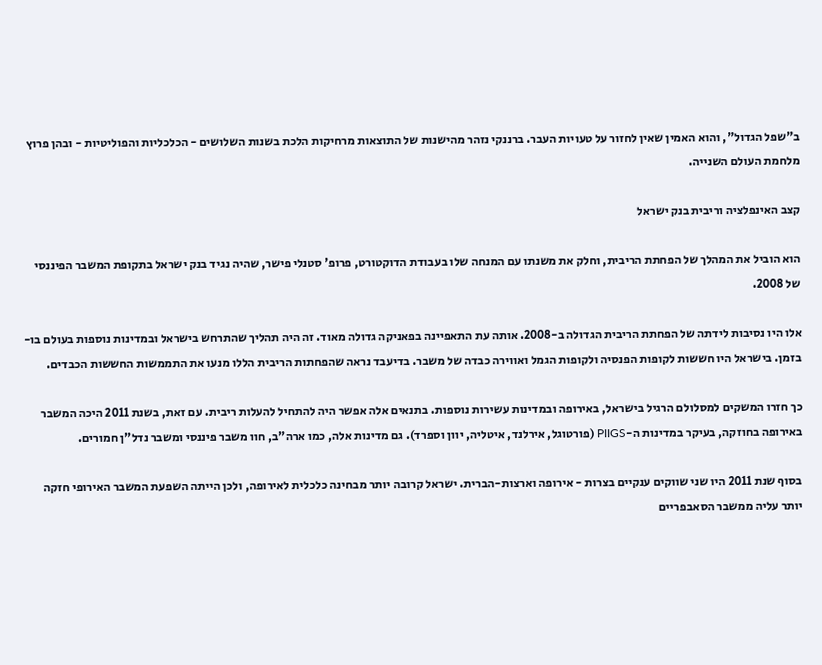ב"שפל הגדול", והוא האמין שאין לחזור על טעויות העבר. ברננקי נזהר מהישנות של התוצאות מרחיקות הלכת בשנות השלושים - הכלכליות והפוליטיות - ובהן פרוץ מלחמת העולם השנייה.

קצב האינפלציה וריבית בנק ישראל

הוא הוביל את המהלך של הפחתת הריבית, וחלק את משנתו עם המנחה שלו בעבודת הדוקטורט, פרופ' סטנלי פישר, שהיה נגיד בנק ישראל בתקופת המשבר הפיננסי של 2008.

אלו היו נסיבות לידתה של הפחתת הריבית הגדולה ב-2008. אותה עת התאפיינה בפאניקה גדולה מאוד. זה היה תהליך שהתרחש בישראל ובמדינות נוספות בעולם בו-בזמן. בישראל היו חששות לקופות הפנסיה ולקופות הגמל ואווירה כבדה של משבר. בדיעבד נראה שהפחתות הריבית הללו מנעו את התממשות החששות הכבדים.

כך חזרו המשקים למסלולם הרגיל בישראל, באירופה ובמדינות עשירות נוספות. בתנאים אלה אפשר היה להתחיל להעלות ריבית. עם זאת, בשנת 2011 היכה המשבר באירופה בחוזקה, בעיקר במדינות ה-PIIGS (פורטוגל, אירלנד, איטליה, יוון וספרד). גם מדינות אלה, כמו ארה"ב, חוו משבר פיננסי ומשבר נדל"ן חמורים.

בסוף שנת 2011 היו שני שווקים ענקיים בצרות - אירופה וארצות-הברית. ישראל קרובה יותר מבחינה כלכלית לאירופה, ולכן הייתה השפעת המשבר האירופי חזקה יותר עליה ממשבר הסאבפריים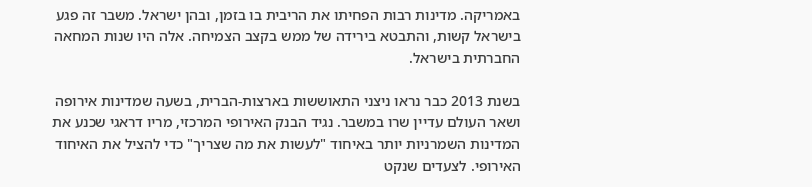באמריקה. מדינות רבות הפחיתו את הריבית בו בזמן, ובהן ישראל. משבר זה פגע בישראל קשות, והתבטא בירידה של ממש בקצב הצמיחה. אלה היו שנות המחאה החברתית בישראל.

בשנת 2013 כבר נראו ניצני התאוששות בארצות-הברית, בשעה שמדינות אירופה ושאר העולם עדיין שרו במשבר. נגיד הבנק האירופי המרכזי, מריו דראגי שכנע את המדינות השמרניות יותר באיחוד "לעשות את מה שצריך" כדי להציל את האיחוד האירופי. לצעדים שנקט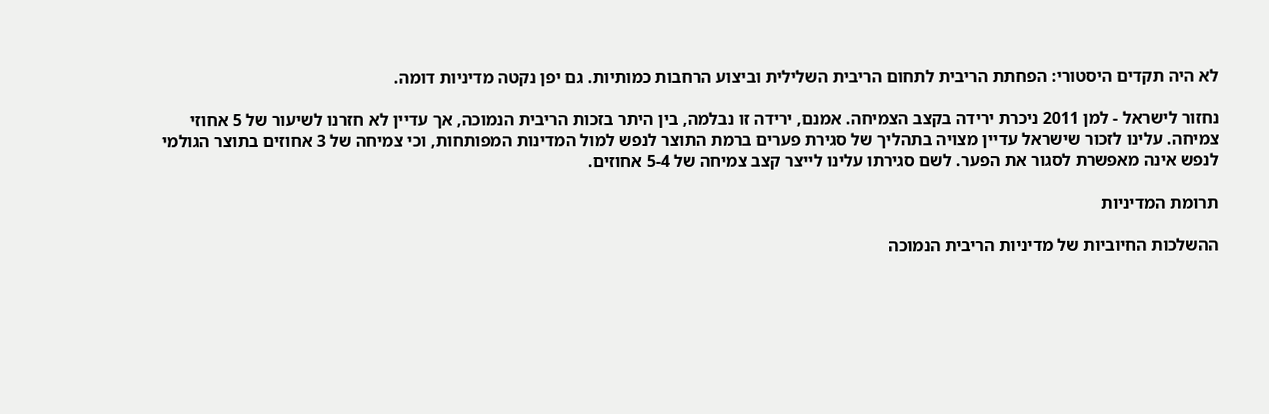לא היה תקדים היסטורי: הפחתת הריבית לתחום הריבית השלילית וביצוע הרחבות כמותיות. גם יפן נקטה מדיניות דומה.

נחזור לישראל - למן 2011 ניכרת ירידה בקצב הצמיחה. אמנם, ירידה זו נבלמה, בין היתר בזכות הריבית הנמוכה, אך עדיין לא חזרנו לשיעור של 5 אחוזי צמיחה. עלינו לזכור שישראל עדיין מצויה בתהליך של סגירת פערים ברמת התוצר לנפש למול המדינות המפותחות, וכי צמיחה של 3 אחוזים בתוצר הגולמי לנפש אינה מאפשרת לסגור את הפער. לשם סגירתו עלינו לייצר קצב צמיחה של 5-4 אחוזים.

תרומת המדיניות

ההשלכות החיוביות של מדיניות הריבית הנמוכה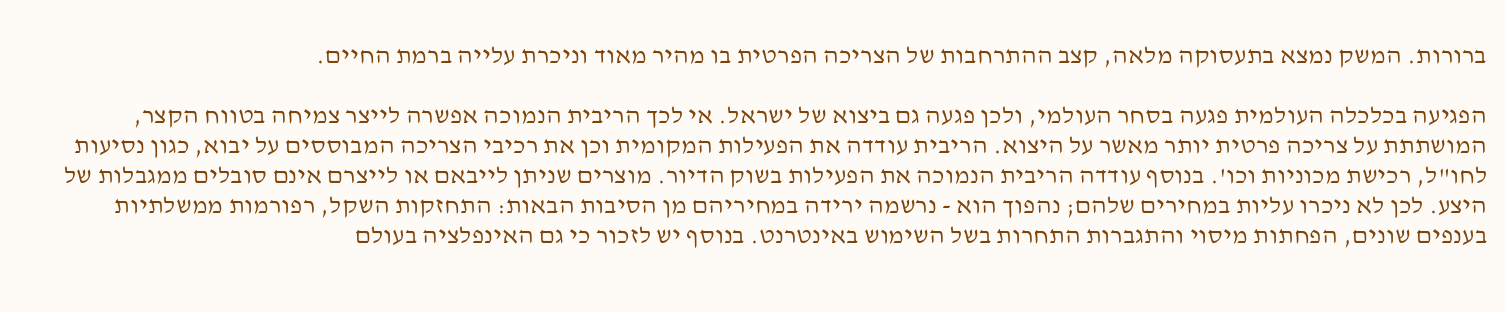ברורות. המשק נמצא בתעסוקה מלאה, קצב ההתרחבות של הצריכה הפרטית בו מהיר מאוד וניכרת עלייה ברמת החיים.

הפגיעה בכלכלה העולמית פגעה בסחר העולמי, ולכן פגעה גם ביצוא של ישראל. אי לכך הריבית הנמוכה אפשרה לייצר צמיחה בטווח הקצר, המושתתת על צריכה פרטית יותר מאשר על היצוא. הריבית עודדה את הפעילות המקומית וכן את רכיבי הצריכה המבוססים על יבוא, כגון נסיעות לחו"ל, רכישת מכוניות וכו'. בנוסף עודדה הריבית הנמוכה את הפעילות בשוק הדיור. מוצרים שניתן לייבאם או לייצרם אינם סובלים ממגבלות של היצע. לכן לא ניכרו עליות במחירים שלהם; נהפוך הוא - נרשמה ירידה במחיריהם מן הסיבות הבאות: התחזקות השקל, רפורמות ממשלתיות בענפים שונים, הפחתות מיסוי והתגברות התחרות בשל השימוש באינטרנט. בנוסף יש לזכור כי גם האינפלציה בעולם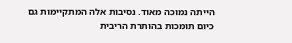הייתה נמוכה מאוד. נסיבות אלה המתקיימות גם כיום תומכות בהותרת הריבית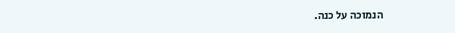הנמוכה על כנה.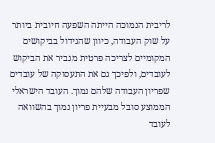לריבית הנמוכה הייתה השפעה חיובית ביותר על שוק העבודה, כיוון שהגידול בביקושים המקומיים לצריכה פרטית מגביר את הביקוש לעובדים, ולפיכך גם את התעסוקה של עובדים שפריון העבודה שלהם נמוך. העובד הישראלי הממוצע סובל מבעיית פריון נמוך בהשוואה לעובד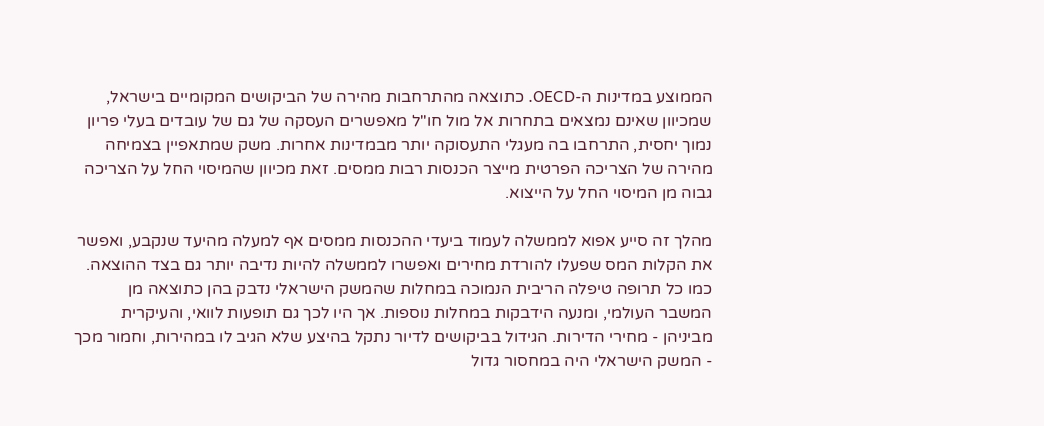הממוצע במדינות ה-OECD. כתוצאה מהתרחבות מהירה של הביקושים המקומיים בישראל, שמכיוון שאינם נמצאים בתחרות אל מול חו"ל מאפשרים העסקה של גם של עובדים בעלי פריון נמוך יחסית, התרחבו בה מעגלי התעסוקה יותר מבמדינות אחרות. משק שמתאפיין בצמיחה מהירה של הצריכה הפרטית מייצר הכנסות רבות ממסים. זאת מכיוון שהמיסוי החל על הצריכה גבוה מן המיסוי החל על הייצוא.

מהלך זה סייע אפוא לממשלה לעמוד ביעדי ההכנסות ממסים אף למעלה מהיעד שנקבע, ואפשר את הקלות המס שפעלו להורדת מחירים ואפשרו לממשלה להיות נדיבה יותר גם בצד ההוצאה. כמו כל תרופה טיפלה הריבית הנמוכה במחלות שהמשק הישראלי נדבק בהן כתוצאה מן המשבר העולמי, ומנעה הידבקות במחלות נוספות. אך היו לכך גם תופעות לוואי, והעיקרית מביניהן - מחירי הדירות. הגידול בביקושים לדיור נתקל בהיצע שלא הגיב לו במהירות, וחמור מכך - המשק הישראלי היה במחסור גדול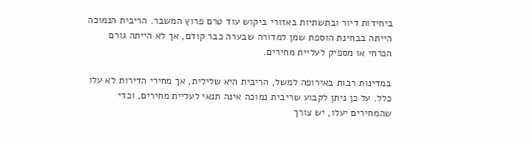ביחידות דיור ובתשתיות באזורי ביקוש עוד טרם פרוץ המשבר. הריבית הנמוכה הייתה בבחינת הוספת שמן למדורה שבערה כבר קודם, אך לא הייתה גורם הכרחי או מספיק לעליית מחירים.

במדינות רבות באירופה למשל, הריבית היא שלילית, אך מחירי הדירות לא עלו כלל. על כן ניתן לקבוע שריבית נמוכה אינה תנאי לעליית מחירים, וכדי שהמחירים יעלו, יש צורך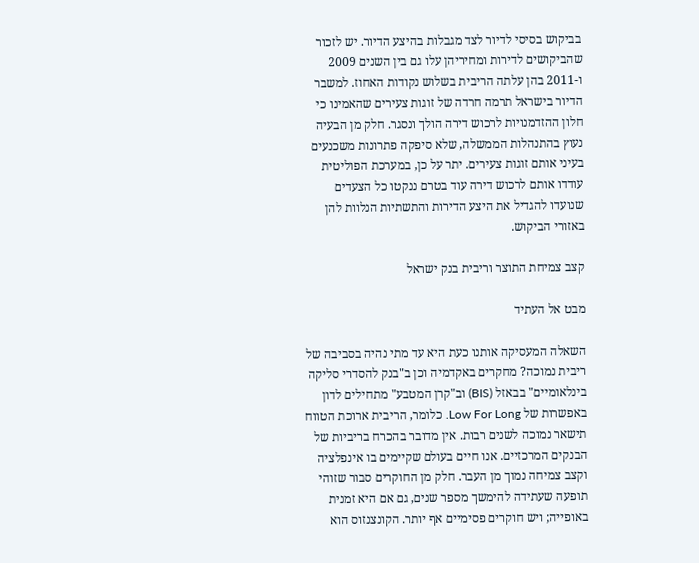בביקוש בסיסי לדיור לצד מגבלות בהיצע הדיור. יש לזכור שהביקושים לדירות ומחיריהן עלו גם בין השנים 2009 ו-2011 בהן עלתה הריבית בשלוש נקודות האחוז. למשבר הדיור בישראל תרמה חרדה של זוגות צעירים שהאמינו כי חלון ההזדמנויות לרכוש דירה הולך ונסגר. חלק מן הבעיה נעוץ בהתנהלות הממשלה, שלא סיפקה פתרונות משכנעים בעיני אותם זוגות צעירים. יתר על כן, במערכת הפוליטית עודדו אותם לרכוש דירה עוד בטרם ננקטו כל הצעדים שנועדו להגדיל את היצע הדירות והתשתיות הנלוות להן באזורי הביקוש.

קצב צמיחת התוצר וריבית בנק ישראל

מבט אל העתיד

השאלה המעסיקה אותנו כעת היא עד מתי נהיה בסביבה של ריבית נמוכה? מחקרים באקדמיה וכן ב"בנק להסדרי סליקה בינלאומיים" בבאזל (BIS) וב"קרן המטבע" מתחילים לדון באפשרות של Low For Long. כלומר, הריבית ארוכת הטווח תישאר נמוכה לשנים רבות. אין מדובר בהכרח בריביות של הבנקים המרכזיים. אנו חיים בעולם שקיימים בו אינפלציה וקצב צמיחה נמוך מן העבר. חלק מן החוקרים סבור שזוהי תופעה שעתידה להימשך מספר שנים, גם אם היא זמנית באופייה; ויש חוקרים פסימיים אף יותר. הקונצנזוס הוא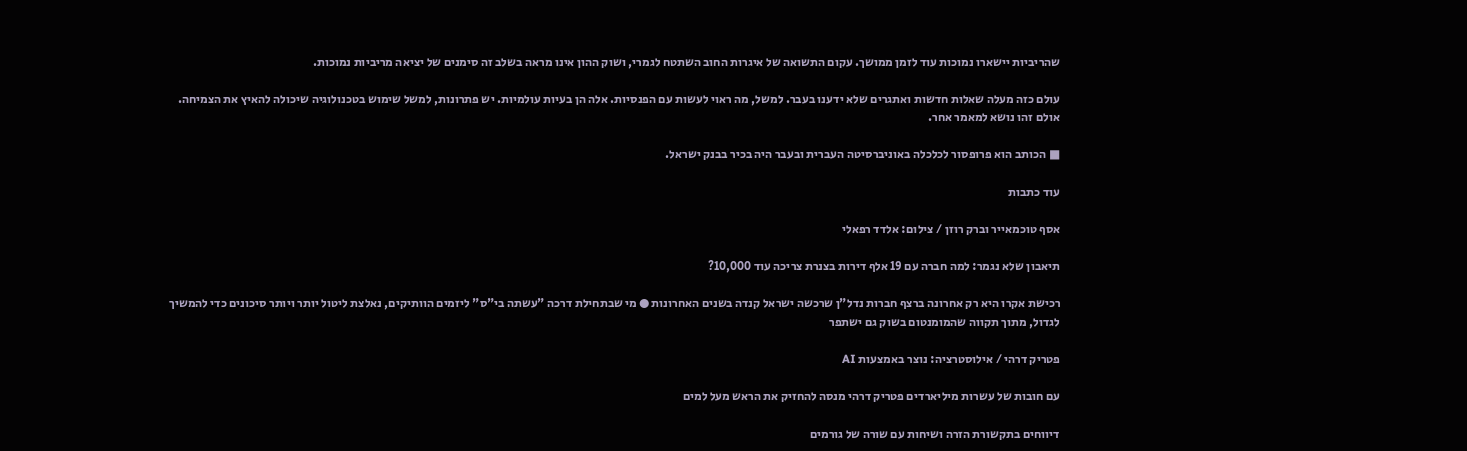שהריביות יישארו נמוכות עוד לזמן ממושך. עקום התשואה של איגרות החוב השתטח לגמרי, ושוק ההון אינו מראה בשלב זה סימנים של יציאה מריביות נמוכות.

עולם כזה מעלה שאלות חדשות ואתגרים שלא ידענו בעבר. למשל, מה ראוי לעשות עם הפנסיות. אלה הן בעיות עולמיות. יש פתרונות, למשל שימוש בטכנולוגיה שיכולה להאיץ את הצמיחה. אולם זהו נושא למאמר אחר.

■ הכותב הוא פרופסור לכלכלה באוניברסיטה העברית ובעבר היה בכיר בבנק ישראל.

עוד כתבות

אסף טוכמאייר וברק רוזן / צילום: אלדד רפאלי

תיאבון שלא נגמר: למה חברה עם 19 אלף דירות בצנרת צריכה עוד 10,000?

רכישת אקרו היא רק אחרונה ברצף חברות נדל"ן שרכשה ישראל קנדה בשנים האחרונות ● מי שבתחילת דרכה "עשתה בי"ס" ליזמים הוותיקים, נאלצת ליטול יותר ויותר סיכונים כדי להמשיך לגדול, מתוך תקווה שהמומנטום בשוק גם ישתפר

פטריק דרהי / אילוסטרציה: נוצר באמצעות AI

עם חובות של עשרות מיליארדים פטריק דרהי מנסה להחזיק את הראש מעל למים

דיווחים בתקשורת הזרה ושיחות עם שורה של גורמים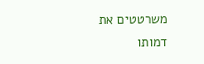משרטטים את דמותו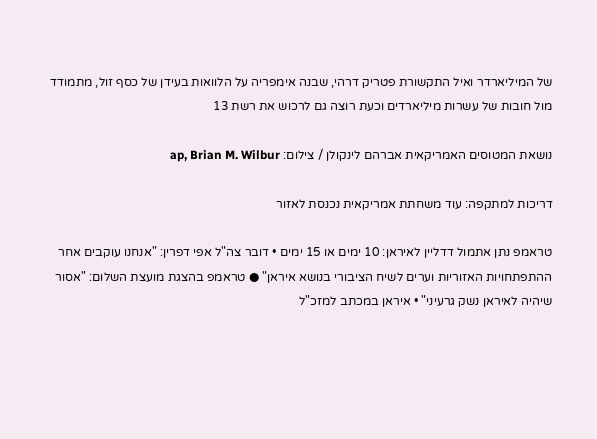של המיליארדר ואיל התקשורת פטריק דרהי, שבנה אימפריה על הלוואות בעידן של כסף זול, מתמודד מול חובות של עשרות מיליארדים וכעת רוצה גם לרכוש את רשת 13

נושאת המטוסים האמריקאית אברהם לינקולן / צילום: ap, Brian M. Wilbur

דריכות למתקפה: עוד משחתת אמריקאית נכנסת לאזור

טראמפ נתן אתמול דדליין לאיראן: 10 ימים או 15 ימים • דובר צה"ל אפי דפרין: "אנחנו עוקבים אחר ההתפתחויות האזוריות וערים לשיח הציבורי בנושא איראן" ● טראמפ בהצגת מועצת השלום: "אסור שיהיה לאיראן נשק גרעיני" • איראן במכתב למזכ"ל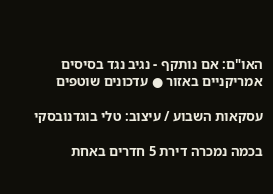האו"ם: אם נותקף - נגיב נגד בסיסים אמריקניים באזור ● עדכונים שוטפים

עסקאות השבוע / עיצוב: טלי בוגדנובסקי

בכמה נמכרה דירת 5 חדרים באחת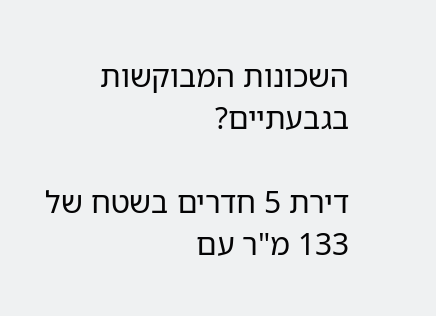השכונות המבוקשות בגבעתיים?

דירת 5 חדרים בשטח של 133 מ"ר עם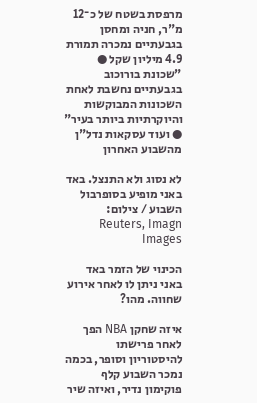מרפסת בשטח של כ־12 מ"ר, חניה ומחסן בגבעתיים נמכרה תמורת 4.9 מיליון שקל ● "שכונת בורוכוב בגבעתיים נחשבת לאחת השכונות המבוקשות והיוקרתיות ביותר בעיר" ● ועוד עסקאות נדל"ן מהשבוע האחרון

לא נסוג ולא התנצל. באד באני מופיע בסופרבול השבוע / צילום: Reuters, Imagn Images

הכינוי של הזמר באד באני ניתן לו לאחר אירוע שחווה. מהו?

איזה שחקן NBA הפך לאחר פרישתו להיסטוריון וסופר, בכמה נמכר השבוע קלף פוקימון נדיר, ואיזה שיר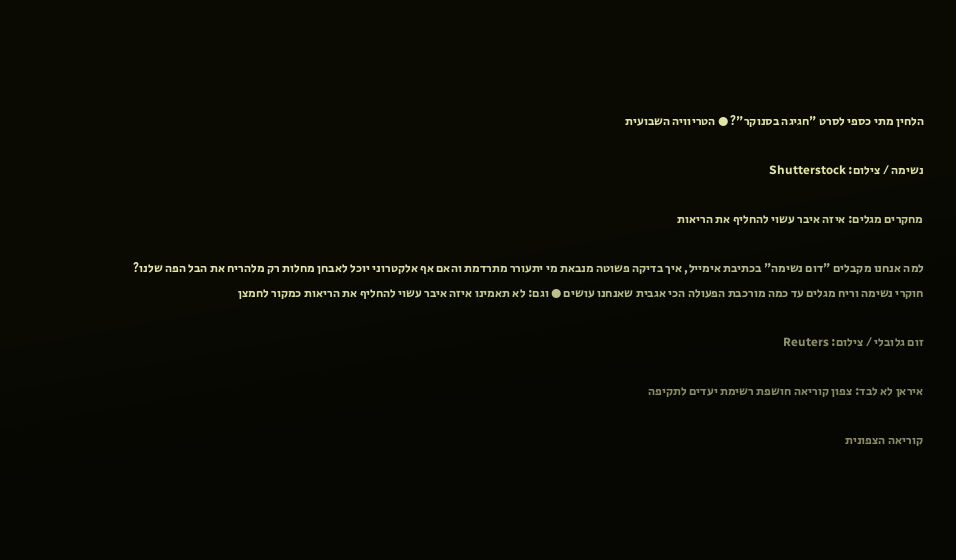הלחין מתי כספי לסרט "חגיגה בסנוקר"? ● הטריוויה השבועית

נשימה / צילום: Shutterstock

מחקרים מגלים: איזה איבר עשוי להחליף את הריאות

למה אנחנו מקבלים "דום נשימה" בכתיבת אימייל, איך בדיקה פשוטה מנבאת מי יתעורר מתרדמת והאם אף אלקטרוני יוכל לאבחן מחלות רק מלהריח את הבל הפה שלנו? חוקרי נשימה וריח מגלים עד כמה מורכבת הפעולה הכי אגבית שאנחנו עושים ● וגם: לא תאמינו איזה איבר עשוי להחליף את הריאות כמקור לחמצן

זום גלובלי / צילום: Reuters

איראן לא לבד: צפון קוריאה חושפת רשימת יעדים לתקיפה

קוריאה הצפונית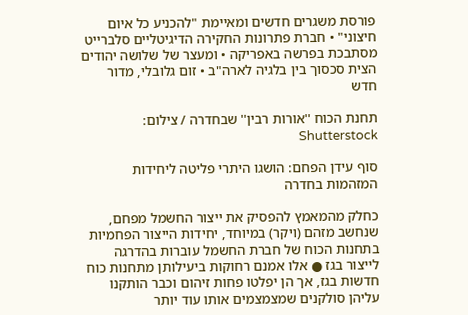פורסת משגרים חדשים ומאיימת "להכניע כל איום חיצוני" • חברת פתרונות החקירה הדיגיטליים סלברייט מסתבכת בפרשה באפריקה • ומעצר של שלושה יהודים הצית סכסוך בין בלגיה לארה"ב • זום גלובלי, מדור חדש

תחנת הכוח ''אורות רבין'' שבחדרה / צילום: Shutterstock

סוף עידן הפחם: הושגו היתרי פליטה ליחידות המזהמות בחדרה

כחלק מהמאמץ להפסיק את ייצור החשמל מפחם, שנחשב מזהם (ויקר) במיוחד, יחידות הייצור הפחמיות בתחנות הכוח של חברת החשמל עוברות בהדרגה לייצור בגז ● אלו אמנם רחוקות ביעילותן מתחנות כוח חדשות בגז, אך הן יפלטו פחות זיהום וכבר הותקנו עליהן סולקנים שמצמצמים אותו עוד יותר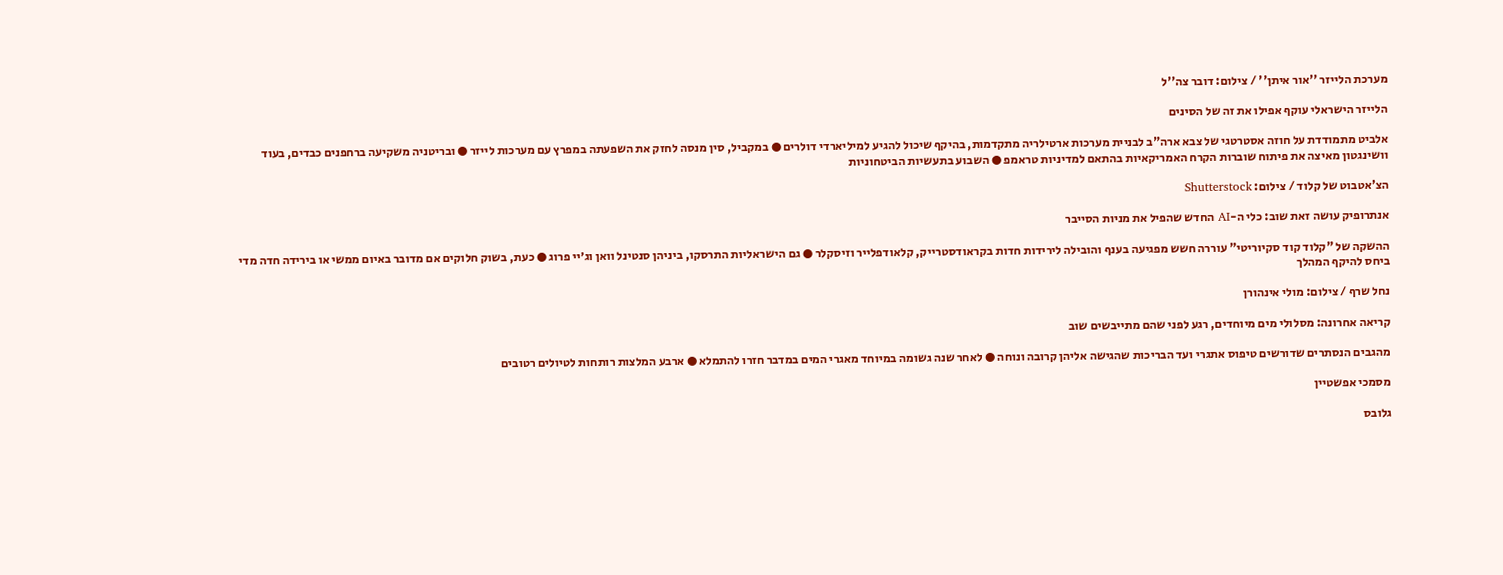מערכת הלייזר ''אור איתן'' / צילום: דובר צה''ל

הלייזר הישראלי עוקף אפילו את זה של הסינים

אלביט מתמודדת על חוזה אסטרטגי של צבא ארה"ב לבניית מערכות ארטילריה מתקדמות, בהיקף שיכול להגיע למיליארדי דולרים ● במקביל, סין מנסה לחזק את השפעתה במפרץ עם מערכות לייזר ● ובריטניה משקיעה ברחפנים כבדים, בעוד וושינגטון מאיצה את פיתוח שוברות הקרח האמריקאיות בהתאם למדיניות טראמפ ● השבוע בתעשיות הביטחוניות

הצ'אטבוט של קלוד / צילום: Shutterstock

אנתרופיק עושה זאת שוב: כלי ה-AI החדש שהפיל את מניות הסייבר

ההשקה של "קלוד קוד סקיוריטי" עוררה חשש מפגיעה בענף והובילה לירידות חדות בקראודסטרייק, קלאודפלייר וזיסקלר ● גם הישראליות התרסקו, ביניהן סנטינל וואן וג׳יי פרוג ● כעת, בשוק חלוקים אם מדובר באיום ממשי או בירידה חדה מדי ביחס להיקף המהלך

נחל שרף / צילום: מולי אינהורן

קריאה אחרונה: מסלולי מים מיוחדים, רגע לפני שהם מתייבשים שוב

מהגבים הנסתרים שדורשים טיפוס אתגרי ועד הבריכות שהגישה אליהן קרובה ונוחה ● לאחר שנה גשומה במיוחד מאגרי המים במדבר חזרו להתמלא ● ארבע המלצות רותחות לטיולים רטובים

מסמכי אפשטיין

גלובס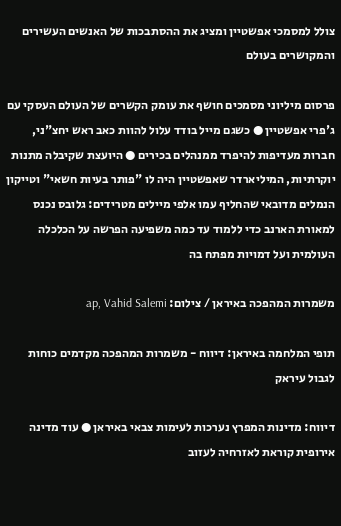צולל למסמכי אפשטיין ומציג את ההסתבכות של האנשים העשירים והמקושרים בעולם

פרסום מיליוני מסמכים חושף את עומק הקשרים של העולם העסקי עם ג'פרי אפשטיין ● כשגם מייל בודד עלול להוות כאב ראש יחצ"ני, חברות מעדיפות להיפרד ממנהלים בכירים ● היועצת שקיבלה מתנות יוקרתיות, המיליארדר שאפשטיין היה לו "פותר בעיות חשאי" וטייקון הנמלים מדובאי שהחליף עמו אלפי מיילים מטרידים: גלובס נכנס למאורת הארנב כדי ללמוד עד כמה משפיעה הפרשה על הכלכלה העולמית ועל דמויות מפתח בה

משמרות המהפכה באיראן / צילום: ap, Vahid Salemi

תופי המלחמה באיראן: דיווח - משמרות המהפכה מקדמים כוחות לגבול עיראק

דיווח: מדינות המפרץ נערכות לעימות צבאי באיראן ● עוד מדינה אירופית קוראת לאזרחיה לעזוב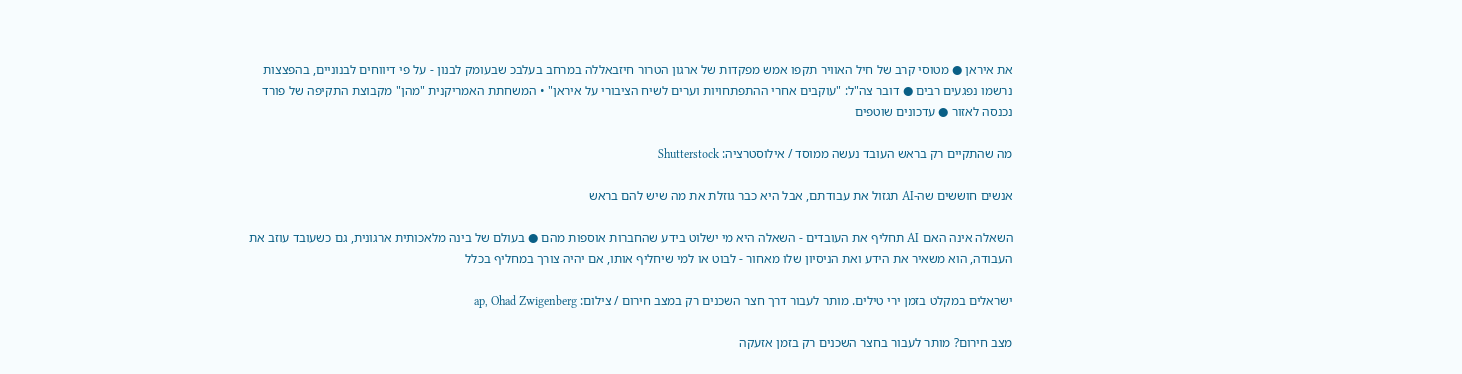את איראן ● מטוסי קרב של חיל האוויר תקפו אמש מפקדות של ארגון הטרור חיזבאללה במרחב בעלבכ שבעומק לבנון - על פי דיווחים לבנוניים, בהפצצות נרשמו נפגעים רבים ● דובר צה"ל: "עוקבים אחרי ההתפתחויות וערים לשיח הציבורי על איראן" • המשחתת האמריקנית "מהן" מקבוצת התקיפה של פורד נכנסה לאזור ● עדכונים שוטפים

מה שהתקיים רק בראש העובד נעשה ממוסד / אילוסטרציה: Shutterstock

אנשים חוששים שה-AI תגזול את עבודתם, אבל היא כבר גוזלת את מה שיש להם בראש

השאלה אינה האם AI תחליף את העובדים - השאלה היא מי ישלוט בידע שהחברות אוספות מהם ● בעולם של בינה מלאכותית ארגונית, גם כשעובד עוזב את העבודה, הוא משאיר את הידע ואת הניסיון שלו מאחור - לבוט או למי שיחליף אותו, אם יהיה צורך במחליף בכלל

ישראלים במקלט בזמן ירי טילים. מותר לעבור דרך חצר השכנים רק במצב חירום / צילום: ap, Ohad Zwigenberg

מצב חירום? מותר לעבור בחצר השכנים רק בזמן אזעקה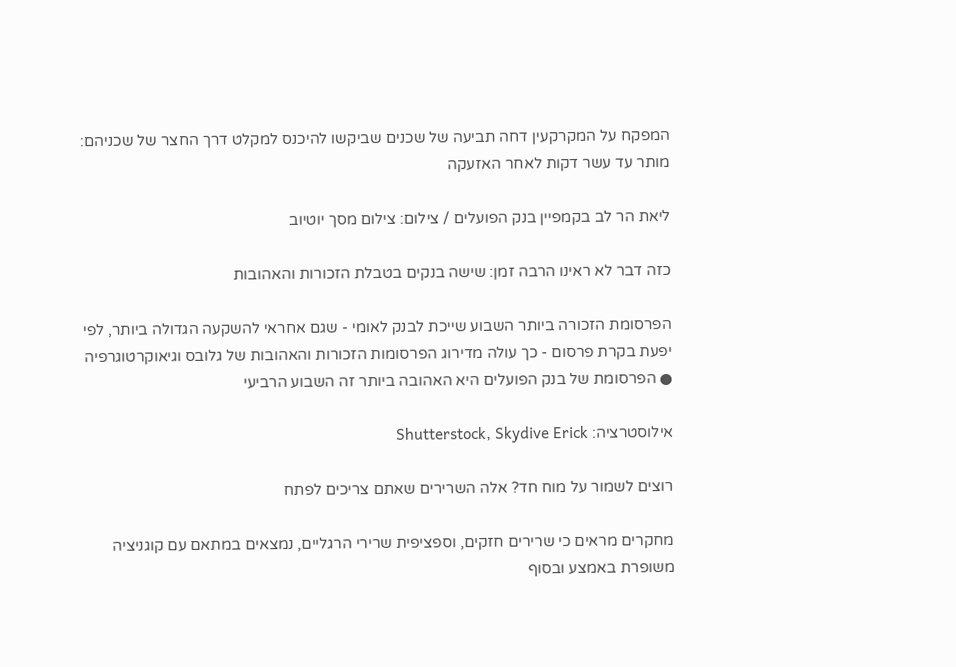המפקח על המקרקעין דחה תביעה של שכנים שביקשו להיכנס למקלט דרך החצר של שכניהם: מותר עד עשר דקות לאחר האזעקה

ליאת הר לב בקמפיין בנק הפועלים / צילום: צילום מסך יוטיוב

כזה דבר לא ראינו הרבה זמן: שישה בנקים בטבלת הזכורות והאהובות

הפרסומת הזכורה ביותר השבוע שייכת לבנק לאומי - שגם אחראי להשקעה הגדולה ביותר, לפי יפעת בקרת פרסום - כך עולה מדירוג הפרסומות הזכורות והאהובות של גלובס וגיאוקרטוגרפיה ● הפרסומת של בנק הפועלים היא האהובה ביותר זה השבוע הרביעי

אילוסטרציה: Shutterstock, Skydive Erick

רוצים לשמור על מוח חד? אלה השרירים שאתם צריכים לפתח

מחקרים מראים כי שרירים חזקים, וספציפית שרירי הרגליים, נמצאים במתאם עם קוגניציה משופרת באמצע ובסוף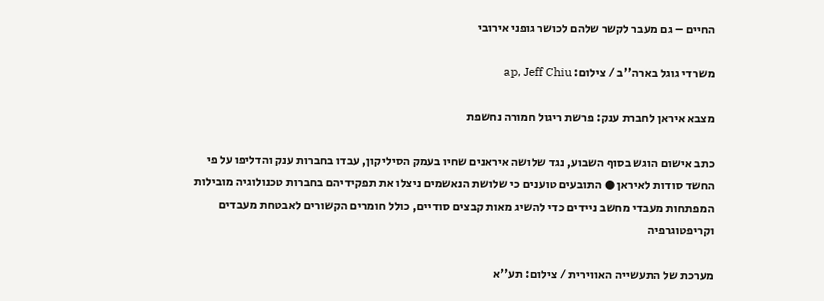החיים – גם מעבר לקשר שלהם לכושר גופני אירובי

משרדי גוגל בארה''ב / צילום: ap, Jeff Chiu

מצבא איראן לחברת ענק: פרשת ריגול חמורה נחשפת

כתב אישום הוגש בסוף השבוע, נגד שלושה איראנים שחיו בעמק הסיליקון, עבדו בחברות ענק והדליפו על פי החשד סודות לאיראן ● התובעים טוענים כי שלושת הנאשמים ניצלו את תפקידיהם בחברות טכנולוגיה מובילות המפתחות מעבדי מחשב ניידים כדי להשיג מאות קבצים סודיים, כולל חומרים הקשורים לאבטחת מעבדים וקריפטוגרפיה

מערכת של התעשייה האווירית / צילום: תע''א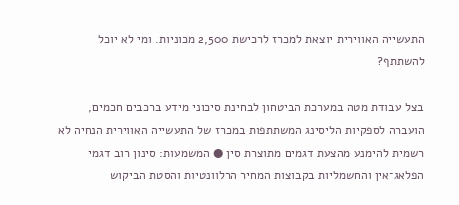התעשייה האווירית יוצאת למכרז לרכישת 2,500 מכוניות. ומי לא יוכל להשתתף?

בצל עבודת מטה במערכת הביטחון לבחינת סיכוני מידע ברכבים חכמים, הועברה לספקיות הליסינג המשתתפות במכרז של התעשייה האווירית הנחיה לא רשמית להימנע מהצעת דגמים מתוצרת סין ● המשמעות: סינון רוב דגמי הפלאג־אין והחשמליות בקבוצות המחיר הרלוונטיות והסטת הביקוש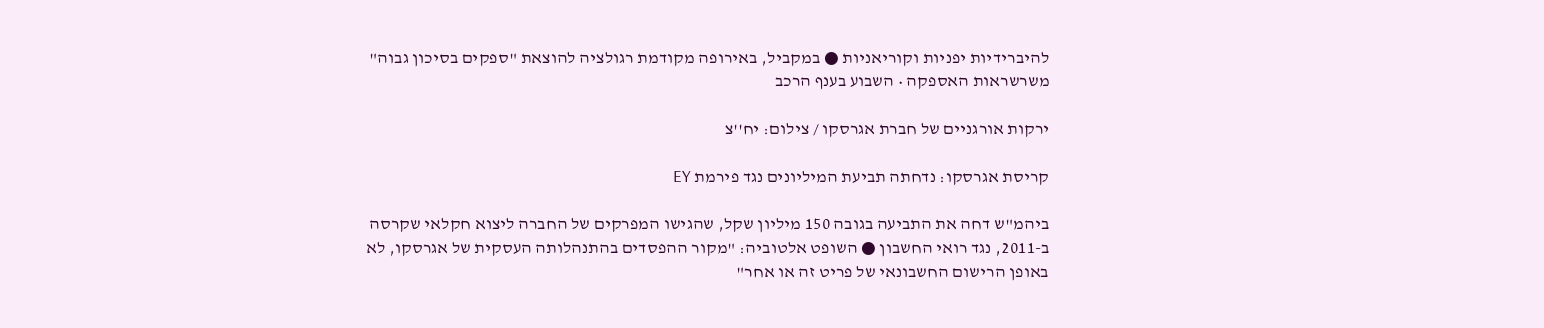להיברידיות יפניות וקוריאניות ● במקביל, באירופה מקודמת רגולציה להוצאת "ספקים בסיכון גבוה" משרשראות האספקה • השבוע בענף הרכב

ירקות אורגניים של חברת אגרסקו / צילום: יח''צ

קריסת אגרסקו: נדחתה תביעת המיליונים נגד פירמת EY

ביהמ"ש דחה את התביעה בגובה 150 מיליון שקל, שהגישו המפרקים של החברה ליצוא חקלאי שקרסה ב-2011, נגד רואי החשבון ● השופט אלטוביה: "מקור ההפסדים בהתנהלותה העסקית של אגרסקו, לא באופן הרישום החשבונאי של פריט זה או אחר"